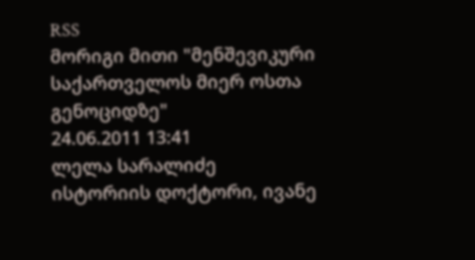RSS
მორიგი მითი "მენშევიკური საქართველოს მიერ ოსთა გენოციდზე"
24.06.2011 13:41
ლელა სარალიძე
ისტორიის დოქტორი, ივანე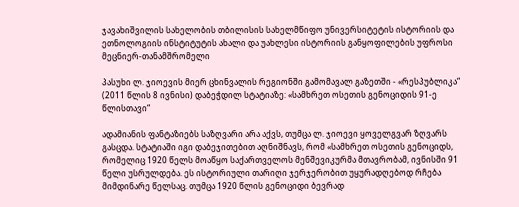ჯავახიშვილის სახელობის თბილისის სახელმწიფო უნივერსიტეტის ისტორიის და ეთნოლოგიის ინსტიტუტის ახალი და უახლესი ისტორიის განყოფილების უფროსი მეცნიერ-თანამშრომელი

პასუხი ლ. ჯიოევის მიერ ცხინვალის რეგიონში გამომავალ გაზეთში - «რესპუბლიკა“ (2011 წლის 8 ივნისი) დაბეჭდილ სტატიაზე: «სამხრეთ ოსეთის გენოციდის 91-ე წლისთავი“

ადამიანის ფანტაზიებს საზღვარი არა აქვს, თუმცა ლ. ჯიოევი ყოველგვარ ზღვარს გასცდა. სტატიაში იგი დაბეჯითებით აღნიშნავს, რომ «სამხრეთ ოსეთის გენოციდს, რომელიც 1920 წელს მოაწყო საქართველოს მენშევიკურმა მთავრობამ, ივნისში 91 წელი უსრულდება. ეს ისტორიული თარიღი ჯერჯერობით უყურადღებოდ რჩება მიმდინარე წელსაც. თუმცა 1920 წლის გენოციდი ბევრად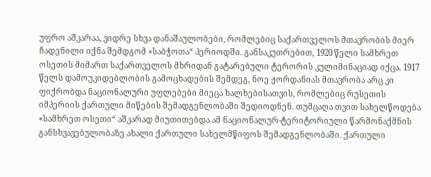უფრო აშკარაა, ვიდრე სხვა დანაშაულობები, რომლებიც საქართველოს მთავრობის მიერ ჩადენილი იქნა შემდგომ «საბჭოთა“ პერიოდში. განსაკუთრებით, 1920 წელი სამხრეთ ოსეთის მიმართ საქართველოს მხრიდან გატარებული ტერორის კულიმინაციად იქცა. 1917 წელს დამოუკიდებლობის გამოცხადების შემდეგ, ნოე ჟორდანიას მთავრობა არც კი ფიქრობდა ნაციონალური უფლებები მიეცა ხალხებისათვის, რომლებიც რუსეთის იმპერიის ქართული მიწების შემადგენლობაში შედიოდნენ. თუმცაღა თვით სახელწოდება «სამხრეთ ოსეთი“ აშკარად მიუთითებდა ამ ნაციონალურ-ტერიტორიული წარმონაქმნის განსხვავებულობაზე ახალი ქართული სახელმწიფოს შემადგენლობაში. ქართული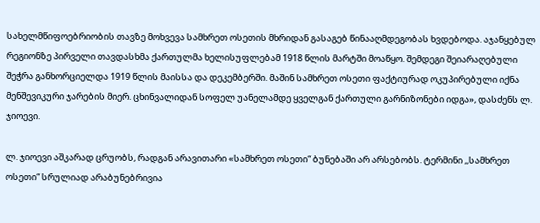სახელმწიფოებრიობის თავზე მოხვევა სამხრეთ ოსეთის მხრიდან გასაგებ წინააღმდეგობას ხვდებოდა. აჯანყებულ რეგიონზე პირველი თავდასხმა ქართულმა ხელისუფლებამ 1918 წლის მარტში მოაწყო. შემდეგი შეიარაღებული შეჭრა განხორციელდა 1919 წლის მაისსა და დეკემბერში. მაშინ სამხრეთ ოსეთი ფაქტიურად ოკუპირებული იქნა მენშევიკური ჯარების მიერ. ცხინვალიდან სოფელ უანელამდე ყველგან ქართული გარნიზონები იდგა», დასძენს ლ. ჯიოევი.

ლ. ჯიოევი აშკარად ცრუობს, რადგან არავითარი «სამხრეთ ოსეთი“ ბუნებაში არ არსებობს. ტერმინი ,,სამხრეთ ოსეთი“ სრულიად არაბუნებრივია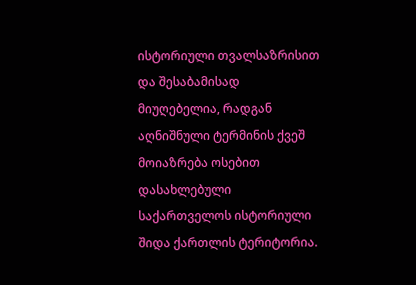ისტორიული თვალსაზრისით და შესაბამისად მიუღებელია, რადგან აღნიშნული ტერმინის ქვეშ მოიაზრება ოსებით დასახლებული საქართველოს ისტორიული შიდა ქართლის ტერიტორია.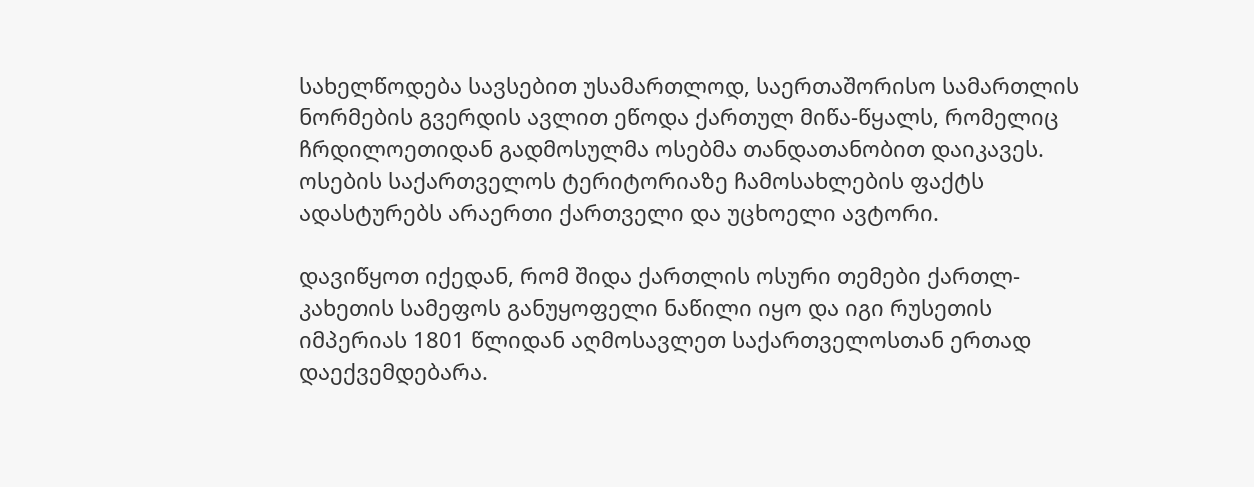სახელწოდება სავსებით უსამართლოდ, საერთაშორისო სამართლის ნორმების გვერდის ავლით ეწოდა ქართულ მიწა-წყალს, რომელიც ჩრდილოეთიდან გადმოსულმა ოსებმა თანდათანობით დაიკავეს. ოსების საქართველოს ტერიტორიაზე ჩამოსახლების ფაქტს ადასტურებს არაერთი ქართველი და უცხოელი ავტორი.

დავიწყოთ იქედან, რომ შიდა ქართლის ოსური თემები ქართლ-კახეთის სამეფოს განუყოფელი ნაწილი იყო და იგი რუსეთის იმპერიას 1801 წლიდან აღმოსავლეთ საქართველოსთან ერთად დაექვემდებარა.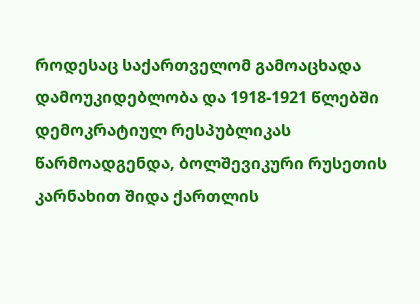როდესაც საქართველომ გამოაცხადა დამოუკიდებლობა და 1918-1921 წლებში დემოკრატიულ რესპუბლიკას წარმოადგენდა, ბოლშევიკური რუსეთის კარნახით შიდა ქართლის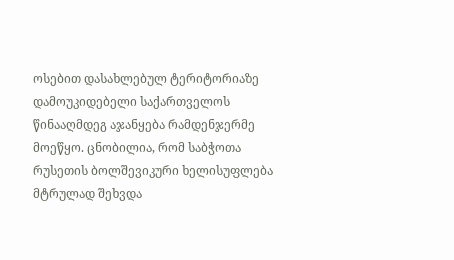ოსებით დასახლებულ ტერიტორიაზე დამოუკიდებელი საქართველოს წინააღმდეგ აჯანყება რამდენჯერმე მოეწყო. ცნობილია, რომ საბჭოთა რუსეთის ბოლშევიკური ხელისუფლება მტრულად შეხვდა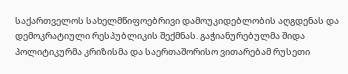საქართველოს სახელმწიფოებრივი დამოუკიდებლობის აღგდენას და დემოკრატიული რესპუბლიკის შექმნას. გაჭიანურებულმა შიდა პოლიტიკურმა კრიზისმა და საერთაშორისო ვითარებამ რუსეთი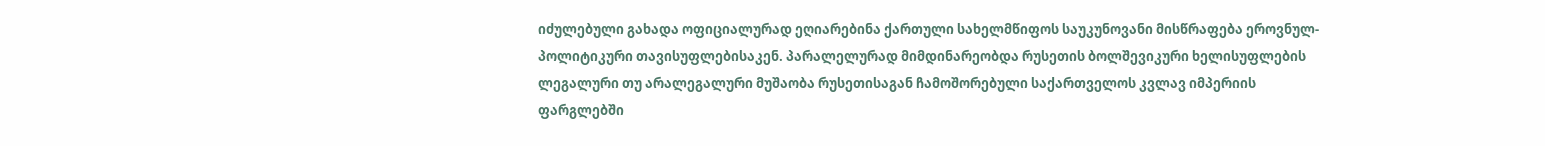იძულებული გახადა ოფიციალურად ეღიარებინა ქართული სახელმწიფოს საუკუნოვანი მისწრაფება ეროვნულ-პოლიტიკური თავისუფლებისაკენ. პარალელურად მიმდინარეობდა რუსეთის ბოლშევიკური ხელისუფლების ლეგალური თუ არალეგალური მუშაობა რუსეთისაგან ჩამოშორებული საქართველოს კვლავ იმპერიის ფარგლებში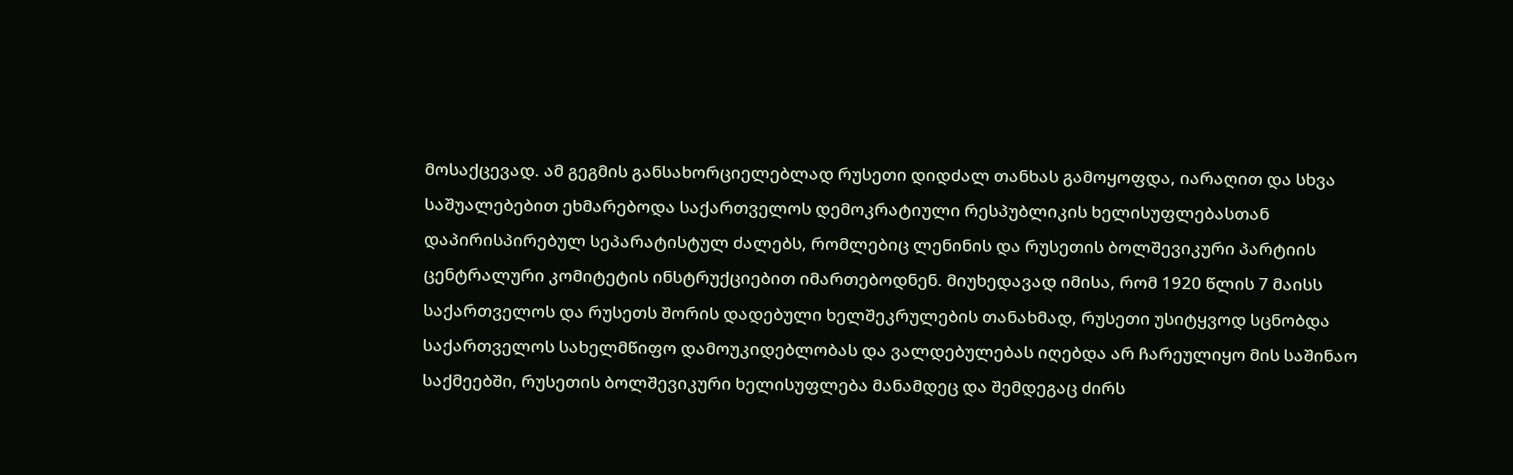მოსაქცევად. ამ გეგმის განსახორციელებლად რუსეთი დიდძალ თანხას გამოყოფდა, იარაღით და სხვა საშუალებებით ეხმარებოდა საქართველოს დემოკრატიული რესპუბლიკის ხელისუფლებასთან დაპირისპირებულ სეპარატისტულ ძალებს, რომლებიც ლენინის და რუსეთის ბოლშევიკური პარტიის ცენტრალური კომიტეტის ინსტრუქციებით იმართებოდნენ. მიუხედავად იმისა, რომ 1920 წლის 7 მაისს საქართველოს და რუსეთს შორის დადებული ხელშეკრულების თანახმად, რუსეთი უსიტყვოდ სცნობდა საქართველოს სახელმწიფო დამოუკიდებლობას და ვალდებულებას იღებდა არ ჩარეულიყო მის საშინაო საქმეებში, რუსეთის ბოლშევიკური ხელისუფლება მანამდეც და შემდეგაც ძირს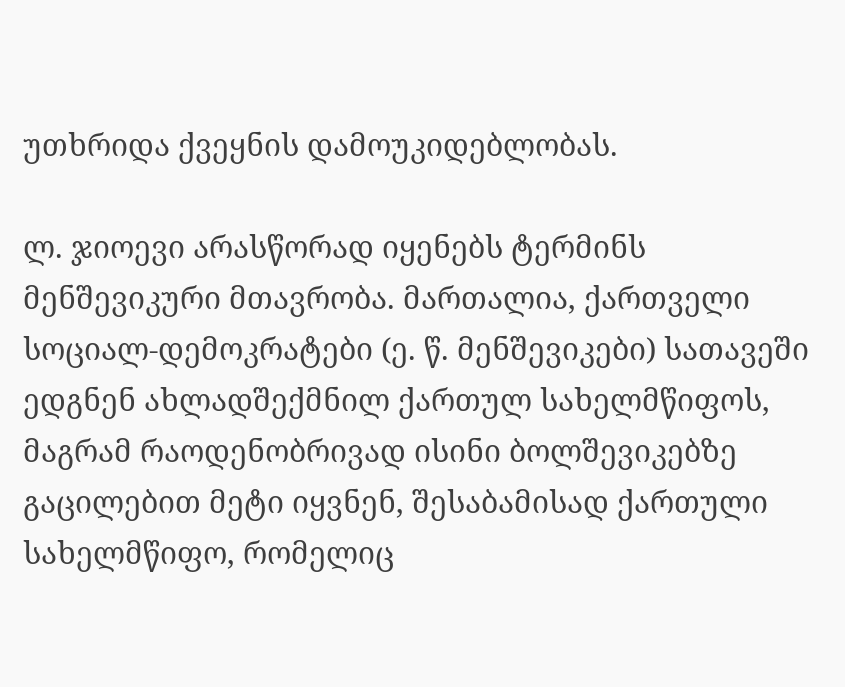უთხრიდა ქვეყნის დამოუკიდებლობას.

ლ. ჯიოევი არასწორად იყენებს ტერმინს მენშევიკური მთავრობა. მართალია, ქართველი სოციალ-დემოკრატები (ე. წ. მენშევიკები) სათავეში ედგნენ ახლადშექმნილ ქართულ სახელმწიფოს, მაგრამ რაოდენობრივად ისინი ბოლშევიკებზე გაცილებით მეტი იყვნენ, შესაბამისად ქართული სახელმწიფო, რომელიც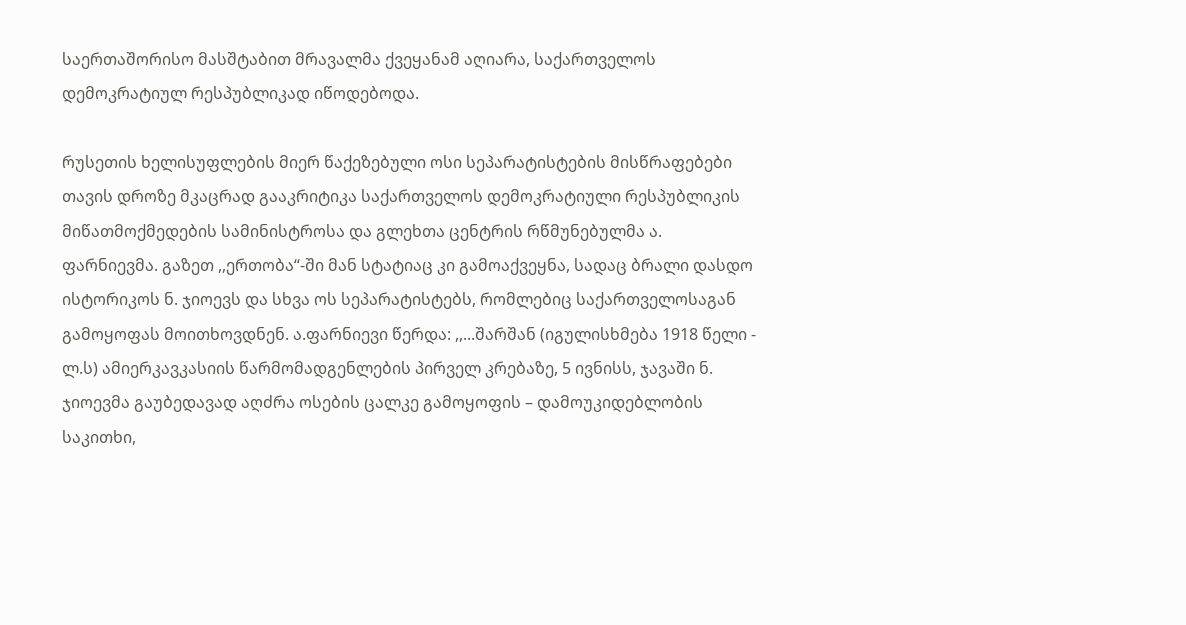საერთაშორისო მასშტაბით მრავალმა ქვეყანამ აღიარა, საქართველოს დემოკრატიულ რესპუბლიკად იწოდებოდა.

რუსეთის ხელისუფლების მიერ წაქეზებული ოსი სეპარატისტების მისწრაფებები თავის დროზე მკაცრად გააკრიტიკა საქართველოს დემოკრატიული რესპუბლიკის მიწათმოქმედების სამინისტროსა და გლეხთა ცენტრის რწმუნებულმა ა. ფარნიევმა. გაზეთ ,,ერთობა“-ში მან სტატიაც კი გამოაქვეყნა, სადაც ბრალი დასდო ისტორიკოს ნ. ჯიოევს და სხვა ოს სეპარატისტებს, რომლებიც საქართველოსაგან გამოყოფას მოითხოვდნენ. ა.ფარნიევი წერდა: ,,...შარშან (იგულისხმება 1918 წელი - ლ.ს) ამიერკავკასიის წარმომადგენლების პირველ კრებაზე, 5 ივნისს, ჯავაში ნ. ჯიოევმა გაუბედავად აღძრა ოსების ცალკე გამოყოფის – დამოუკიდებლობის საკითხი,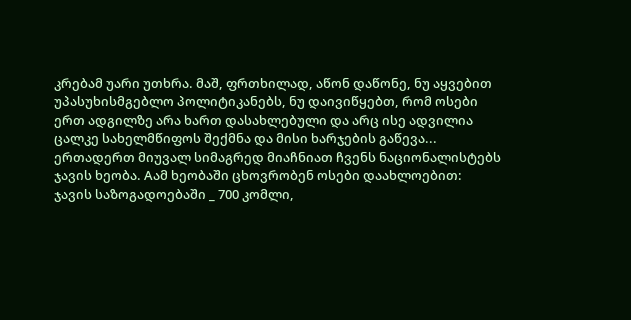კრებამ უარი უთხრა. მაშ, ფრთხილად, აწონ დაწონე, ნუ აყვებით უპასუხისმგებლო პოლიტიკანებს, ნუ დაივიწყებთ, რომ ოსები ერთ ადგილზე არა ხართ დასახლებული და არც ისე ადვილია ცალკე სახელმწიფოს შექმნა და მისი ხარჯების გაწევა... ერთადერთ მიუვალ სიმაგრედ მიაჩნიათ ჩვენს ნაციონალისტებს ჯავის ხეობა. Aამ ხეობაში ცხოვრობენ ოსები დაახლოებით: ჯავის საზოგადოებაში _ 700 კომლი,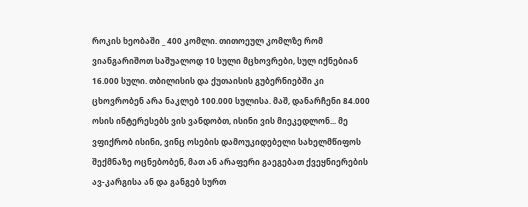როკის ხეობაში _ 400 კომლი. თითოეულ კომლზე რომ ვიანგარიშოთ საშუალოდ 10 სული მცხოვრები, სულ იქნებიან 16.000 სული. თბილისის და ქუთაისის გუბერნიებში კი ცხოვრობენ არა ნაკლებ 100.000 სულისა. მაშ, დანარჩენი 84.000 ოსის ინტერესებს ვის ვანდობთ, ისინი ვის მიეკედლონ... მე ვფიქრობ ისინი, ვინც ოსების დამოუკიდებელი სახელმწიფოს შექმნაზე ოცნებობენ, მათ ან არაფერი გაეგებათ ქვეყნიერების ავ-კარგისა ან და განგებ სურთ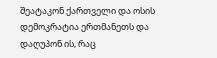შეატაკონ ქართველი და ოსის დემოკრატია ერთმანეთს და დაღუპონ ის, რაც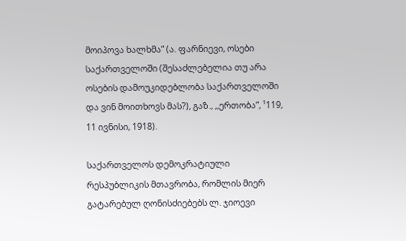მოიპოვა ხალხმა“ (ა. ფარნიევი, ოსები საქართველოში (შესაძლებელია თუ არა ოსების დამოუკიდებლობა საქართველოში და ვინ მოითხოვს მას?), გაზ., ,,ერთობა“, ¹119, 11 ივნისი, 1918).

საქართველოს დემოკრატიული რესპუბლიკის მთავრობა, რომლის მიერ გატარებულ ღონისძიებებს ლ. ჯიოევი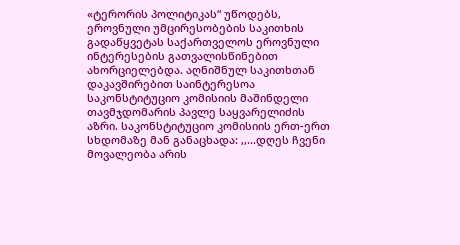«ტერორის პოლიტიკას“ უწოდებს, ეროვნული უმცირესობების საკითხის გადაწყვეტას საქართველოს ეროვნული ინტერესების გათვალისწინებით ახორციელებდა. აღნიშნულ საკითხთან დაკავშირებით საინტერესოა საკონსტიტუციო კომისიის მაშინდელი თავმჯდომარის პავლე საყვარელიძის აზრი. საკონსტიტუციო კომისიის ერთ-ერთ სხდომაზე მან განაცხადა: ,,...დღეს ჩვენი მოვალეობა არის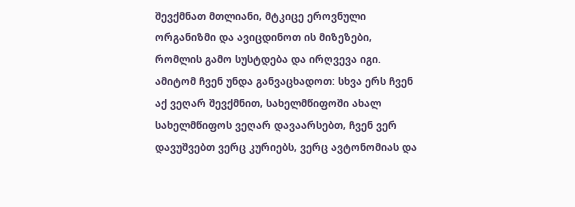შევქმნათ მთლიანი, მტკიცე ეროვნული ორგანიზმი და ავიცდინოთ ის მიზეზები, რომლის გამო სუსტდება და ირღვევა იგი. ამიტომ ჩვენ უნდა განვაცხადოთ: სხვა ერს ჩვენ აქ ვეღარ შევქმნით, სახელმწიფოში ახალ სახელმწიფოს ვეღარ დავაარსებთ, ჩვენ ვერ დავუშვებთ ვერც კურიებს, ვერც ავტონომიას და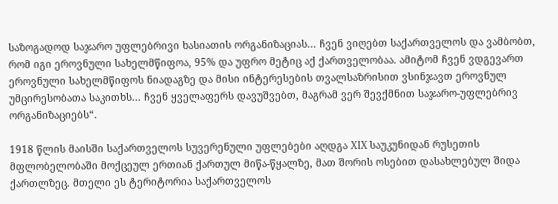საზოგადოდ საჯარო უფლებრივი ხასიათის ორგანიზაციას... ჩვენ ვიღებთ საქართველოს და ვამბობთ, რომ იგი ეროვნული სახელმწიფოა, 95% და უფრო მეტიც აქ ქართველობაა. ამიტომ ჩვენ ვდგევართ ეროვნული სახელმწიფოს ნიადაგზე და მისი ინტერესების თვალსაზრისით ვსინჯავთ ეროვნულ უმცირესობათა საკითხს... ჩვენ ყველაფერს დავუშვებთ, მაგრამ ვერ შევქმნით საჯარო-უფლებრივ ორგანიზაციებს“.

1918 წლის მაისში საქართველოს სუვერენული უფლებები აღდგა XIX საუკუნიდან რუსეთის მფლობელობაში მოქცეულ ერთიან ქართულ მიწა-წყალზე, მათ შორის ოსებით დასახლებულ შიდა ქართლზეც. მთელი ეს ტერიტორია საქართველოს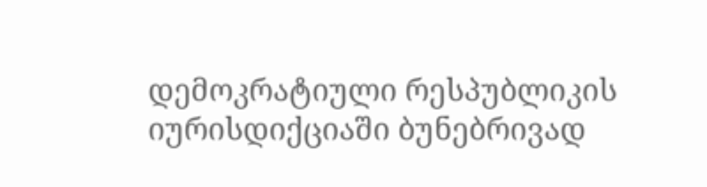დემოკრატიული რესპუბლიკის იურისდიქციაში ბუნებრივად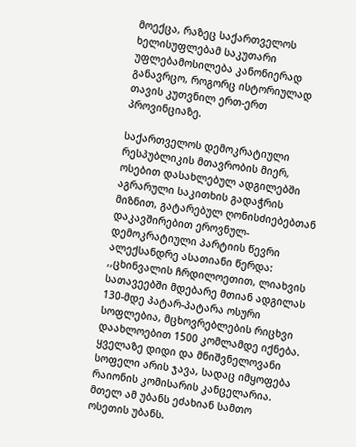მოექცა, რაზეც საქართველოს ხელისუფლებამ საკუთარი უფლებამოსილება კანონიერად განავრცო, როგორც ისტორიულად თავის კუთვნილ ერთ-ერთ პროვინციაზე.

საქართველოს დემოკრატიული რესპუბლიკის მთავრობის მიერ, ოსებით დასახლებულ ადგილებში აგრარული საკითხის გადაჭრის მიზნით, გატარებულ ღონისძიებებთან დაკავშირებით ეროვნულ-დემოკრატიული პარტიის წევრი ალექსანდრე ასათიანი წერდა: ,,ცხინვალის ჩრდილოეთით, ლიახვის სათავეებში მდებარე მთიან ადგილას 130-მდე პატარ-პატარა ოსური სოფლებია, მცხოვრებლების რიცხვი დაახლოებით 1500 კომლამდე იქნება. ყველაზე დიდი და მნიშვნელოვანი სოფელი არის ჯავა, სადაც იმყოფება რაიონის კომისარის კანცელარია. მთელ ამ უბანს ეძახიან სამთო ოსეთის უბანს.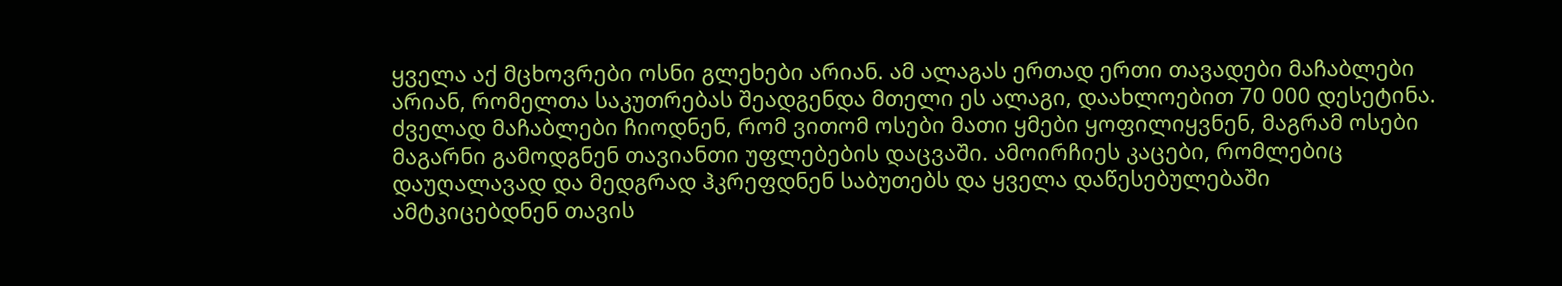ყველა აქ მცხოვრები ოსნი გლეხები არიან. ამ ალაგას ერთად ერთი თავადები მაჩაბლები არიან, რომელთა საკუთრებას შეადგენდა მთელი ეს ალაგი, დაახლოებით 70 000 დესეტინა. ძველად მაჩაბლები ჩიოდნენ, რომ ვითომ ოსები მათი ყმები ყოფილიყვნენ, მაგრამ ოსები მაგარნი გამოდგნენ თავიანთი უფლებების დაცვაში. ამოირჩიეს კაცები, რომლებიც დაუღალავად და მედგრად ჰკრეფდნენ საბუთებს და ყველა დაწესებულებაში ამტკიცებდნენ თავის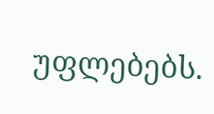უფლებებს.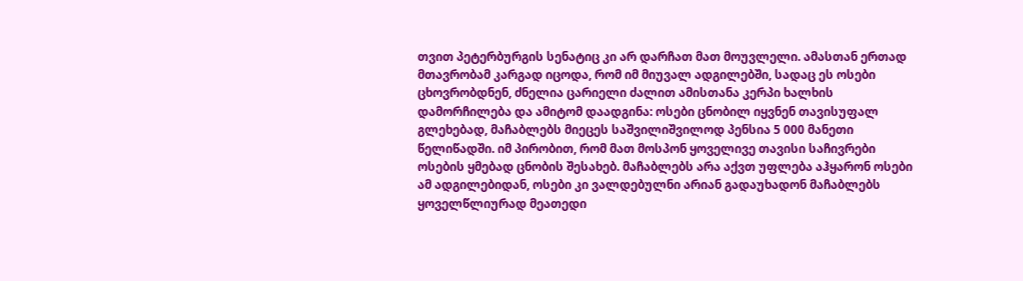თვით პეტერბურგის სენატიც კი არ დარჩათ მათ მოუვლელი. ამასთან ერთად მთავრობამ კარგად იცოდა, რომ იმ მიუვალ ადგილებში, სადაც ეს ოსები ცხოვრობდნენ, ძნელია ცარიელი ძალით ამისთანა კერპი ხალხის დამორჩილება და ამიტომ დაადგინა: ოსები ცნობილ იყვნენ თავისუფალ გლეხებად, მაჩაბლებს მიეცეს საშვილიშვილოდ პენსია 5 000 მანეთი წელიწადში. იმ პირობით, რომ მათ მოსპონ ყოველივე თავისი საჩივრები ოსების ყმებად ცნობის შესახებ. მაჩაბლებს არა აქვთ უფლება აჰყარონ ოსები ამ ადგილებიდან, ოსები კი ვალდებულნი არიან გადაუხადონ მაჩაბლებს ყოველწლიურად მეათედი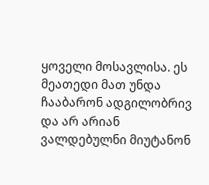ყოველი მოსავლისა. ეს მეათედი მათ უნდა ჩააბარონ ადგილობრივ და არ არიან ვალდებულნი მიუტანონ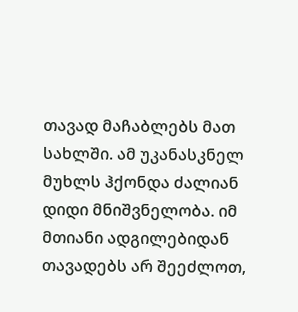თავად მაჩაბლებს მათ სახლში. ამ უკანასკნელ მუხლს ჰქონდა ძალიან დიდი მნიშვნელობა. იმ მთიანი ადგილებიდან თავადებს არ შეეძლოთ,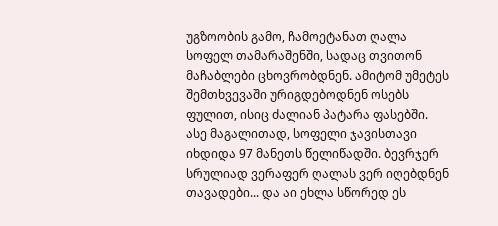უგზოობის გამო, ჩამოეტანათ ღალა სოფელ თამარაშენში, სადაც თვითონ მაჩაბლები ცხოვრობდნენ. ამიტომ უმეტეს შემთხვევაში ურიგდებოდნენ ოსებს ფულით, ისიც ძალიან პატარა ფასებში. ასე მაგალითად, სოფელი ჯავისთავი იხდიდა 97 მანეთს წელიწადში. ბევრჯერ სრულიად ვერაფერ ღალას ვერ იღებდნენ თავადები... და აი ეხლა სწორედ ეს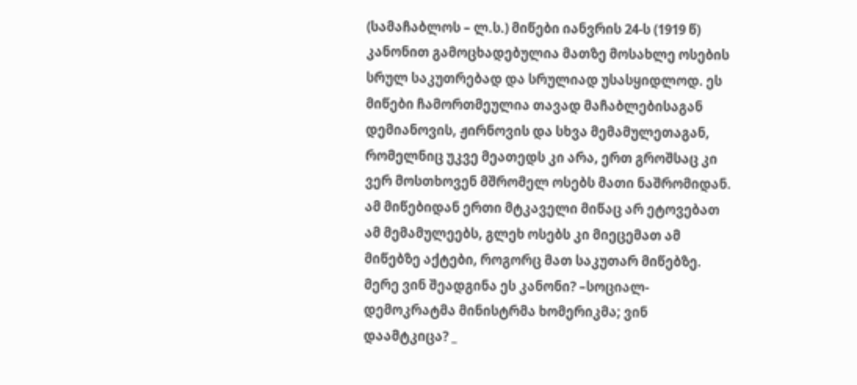(სამაჩაბლოს – ლ.ს.) მიწები იანვრის 24-ს (1919 წ) კანონით გამოცხადებულია მათზე მოსახლე ოსების სრულ საკუთრებად და სრულიად უსასყიდლოდ. ეს მიწები ჩამორთმეულია თავად მაჩაბლებისაგან დემიანოვის, ჟირნოვის და სხვა მემამულეთაგან, რომელნიც უკვე მეათედს კი არა, ერთ გროშსაც კი ვერ მოსთხოვენ მშრომელ ოსებს მათი ნაშრომიდან. ამ მიწებიდან ერთი მტკაველი მიწაც არ ეტოვებათ ამ მემამულეებს, გლეხ ოსებს კი მიეცემათ ამ მიწებზე აქტები, როგორც მათ საკუთარ მიწებზე. მერე ვინ შეადგინა ეს კანონი? –სოციალ-დემოკრატმა მინისტრმა ხომერიკმა; ვინ დაამტკიცა? _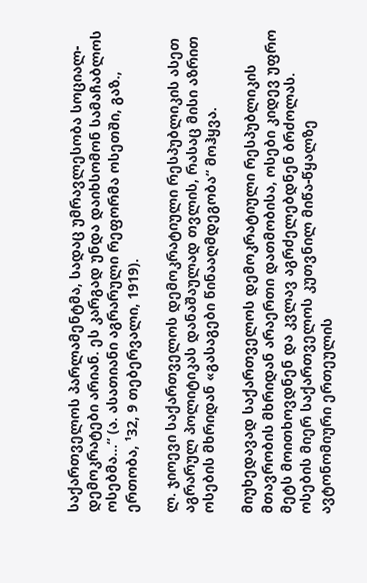საქართველოს პარლამენტმა, სადაც უმრავლესობა სოციალ-დემოკრატები არიან. ეს კარგად უნდა დაიხსომონ სამაჩაბლოს ოსებმა...“ (ა. ასათიანი აგრარული რეფორმა ოსეთში, გაზ., ერთობა, ¹32, 9 თებერვალი, 1919).

ლ. ჯიოევი საქართველოს დემოკრატიული რესპუბლიკის ასეთ აგრარულ პოლიტიკას დანაშაულად თვლის, რასაც მისი აზრით ოსების მხრიდან «გასაგები წინააღმდეგობა“ მოჰყვა.

მიუხედავად საქართველოს დემოკრატიული რესპუბლიკის მთავრობის მხრიდან არაერთი დათმობისა, ოსები კიდევ უფრო მეტს მოითხოვდნენ და კვლავ აგრძელებდნენ ბრძოლას. ოსების მიერ საქართველოს კუთვნილ მიწა-წყალზე ავტონომიური ერთეულის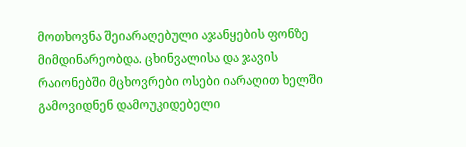მოთხოვნა შეიარაღებული აჯანყების ფონზე მიმდინარეობდა. ცხინვალისა და ჯავის რაიონებში მცხოვრები ოსები იარაღით ხელში გამოვიდნენ დამოუკიდებელი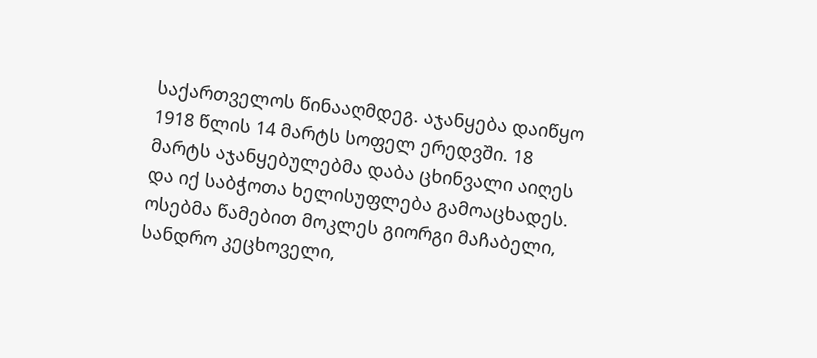საქართველოს წინააღმდეგ. აჯანყება დაიწყო 1918 წლის 14 მარტს სოფელ ერედვში. 18 მარტს აჯანყებულებმა დაბა ცხინვალი აიღეს და იქ საბჭოთა ხელისუფლება გამოაცხადეს. ოსებმა წამებით მოკლეს გიორგი მაჩაბელი, სანდრო კეცხოველი,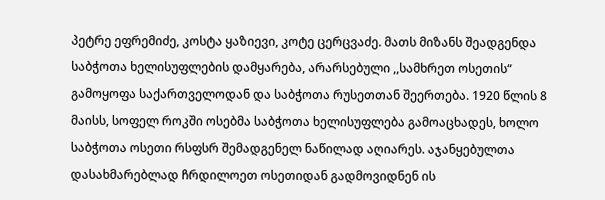პეტრე ეფრემიძე, კოსტა ყაზიევი, კოტე ცერცვაძე. მათს მიზანს შეადგენდა საბჭოთა ხელისუფლების დამყარება, არარსებული ,,სამხრეთ ოსეთის“ გამოყოფა საქართველოდან და საბჭოთა რუსეთთან შეერთება. 1920 წლის 8 მაისს, სოფელ როკში ოსებმა საბჭოთა ხელისუფლება გამოაცხადეს, ხოლო საბჭოთა ოსეთი რსფსრ შემადგენელ ნაწილად აღიარეს. აჯანყებულთა დასახმარებლად ჩრდილოეთ ოსეთიდან გადმოვიდნენ ის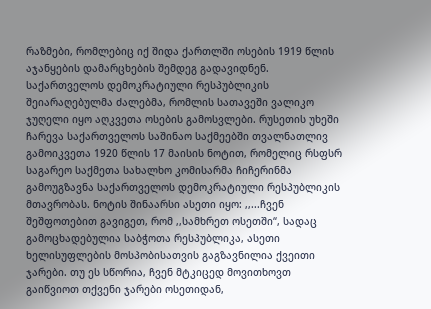რაზმები, რომლებიც იქ შიდა ქართლში ოსების 1919 წლის აჯანყების დამარცხების შემდეგ გადავიდნენ. საქართველოს დემოკრატიული რესპუბლიკის შეიარაღებულმა ძალებმა, რომლის სათავეში ვალიკო ჯუღელი იყო აღკვეთა ოსების გამოსვლები. რუსეთის უხეში ჩარევა საქართველოს საშინაო საქმეებში თვალნათლივ გამოიკვეთა 1920 წლის 17 მაისის ნოტით, რომელიც რსფსრ საგარეო საქმეთა სახალხო კომისარმა ჩიჩერინმა გამოუგზავნა საქართველოს დემოკრატიული რესპუბლიკის მთავრობას. ნოტის შინაარსი ასეთი იყო: ,,...ჩვენ შეშფოთებით გავიგეთ, რომ ,,სამხრეთ ოსეთში“, სადაც გამოცხადებულია საბჭოთა რესპუბლიკა, ასეთი ხელისუფლების მოსპობისათვის გაგზავნილია ქვეითი ჯარები. თუ ეს სწორია, ჩვენ მტკიცედ მოვითხოვთ გაიწვიოთ თქვენი ჯარები ოსეთიდან,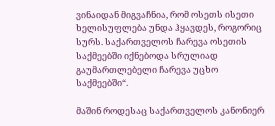ვინაიდან მიგვაჩნია, რომ ოსეთს ისეთი ხელისუფლება უნდა ჰყავდეს, როგორიც სურს. საქართველოს ჩარევა ოსეთის საქმეებში იქნებოდა სრულიად გაუმართლებელი ჩარევა უცხო საქმეებში“.

მაშინ როდესაც საქართველოს კანონიერ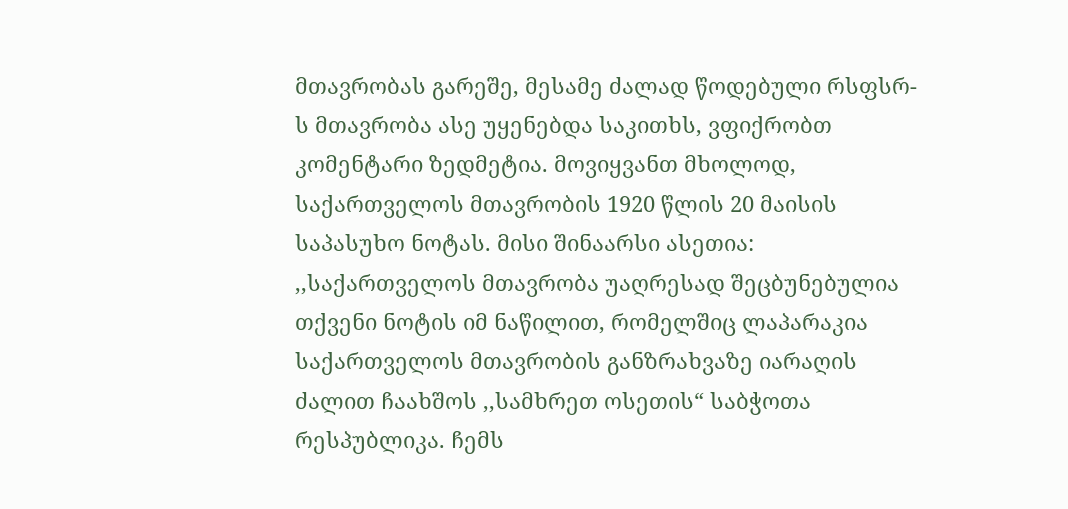მთავრობას გარეშე, მესამე ძალად წოდებული რსფსრ-ს მთავრობა ასე უყენებდა საკითხს, ვფიქრობთ კომენტარი ზედმეტია. მოვიყვანთ მხოლოდ, საქართველოს მთავრობის 1920 წლის 20 მაისის საპასუხო ნოტას. მისი შინაარსი ასეთია: ,,საქართველოს მთავრობა უაღრესად შეცბუნებულია თქვენი ნოტის იმ ნაწილით, რომელშიც ლაპარაკია საქართველოს მთავრობის განზრახვაზე იარაღის ძალით ჩაახშოს ,,სამხრეთ ოსეთის“ საბჭოთა რესპუბლიკა. ჩემს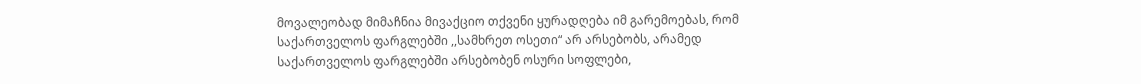მოვალეობად მიმაჩნია მივაქციო თქვენი ყურადღება იმ გარემოებას, რომ საქართველოს ფარგლებში ,,სამხრეთ ოსეთი“ არ არსებობს, არამედ საქართველოს ფარგლებში არსებობენ ოსური სოფლები,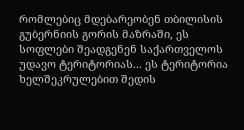რომლებიც მდებარეობენ თბილისის გუბერნიის გორის მაზრაში, ეს სოფლები შეადგენენ საქართველოს უდავო ტერიტორიას... ეს ტერიტორია ხელშეკრულებით შედის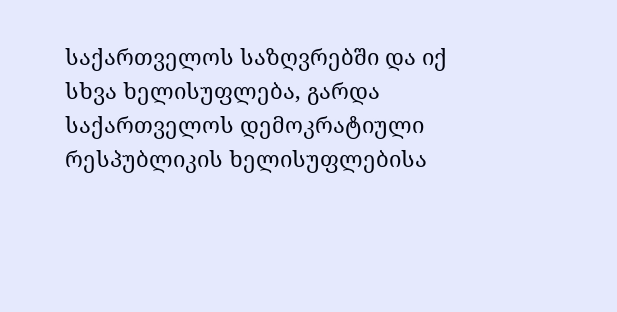საქართველოს საზღვრებში და იქ სხვა ხელისუფლება, გარდა საქართველოს დემოკრატიული რესპუბლიკის ხელისუფლებისა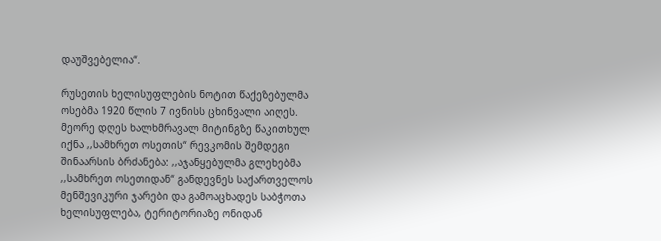დაუშვებელია“.

რუსეთის ხელისუფლების ნოტით წაქეზებულმა ოსებმა 1920 წლის 7 ივნისს ცხინვალი აიღეს. მეორე დღეს ხალხმრავალ მიტინგზე წაკითხულ იქნა ,,სამხრეთ ოსეთის“ რევკომის შემდეგი შინაარსის ბრძანება: ,,აჯანყებულმა გლეხებმა ,,სამხრეთ ოსეთიდან“ განდევნეს საქართველოს მენშევიკური ჯარები და გამოაცხადეს საბჭოთა ხელისუფლება, ტერიტორიაზე ონიდან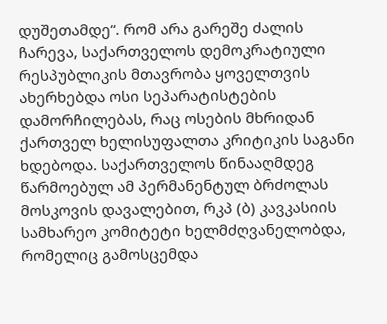დუშეთამდე“. რომ არა გარეშე ძალის ჩარევა, საქართველოს დემოკრატიული რესპუბლიკის მთავრობა ყოველთვის ახერხებდა ოსი სეპარატისტების დამორჩილებას, რაც ოსების მხრიდან ქართველ ხელისუფალთა კრიტიკის საგანი ხდებოდა. საქართველოს წინააღმდეგ წარმოებულ ამ პერმანენტულ ბრძოლას მოსკოვის დავალებით, რკპ (ბ) კავკასიის სამხარეო კომიტეტი ხელმძღვანელობდა, რომელიც გამოსცემდა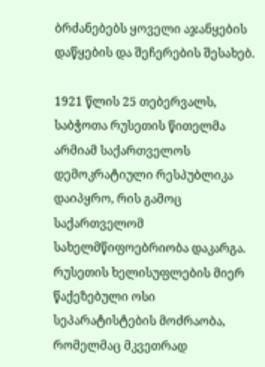ბრძანებებს ყოველი აჯანყების დაწყების და შეჩერების შესახებ.

1921 წლის 25 თებერვალს, საბჭოთა რუსეთის წითელმა არმიამ საქართველოს დემოკრატიული რესპუბლიკა დაიპყრო, რის გამოც საქართველომ სახელმწიფოებრიობა დაკარგა. რუსეთის ხელისუფლების მიერ წაქეზებული ოსი სეპარატისტების მოძრაობა, რომელმაც მკვეთრად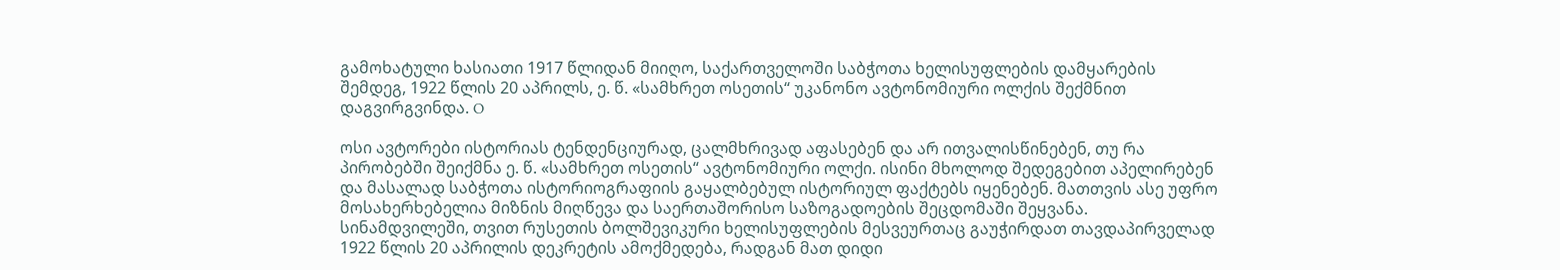გამოხატული ხასიათი 1917 წლიდან მიიღო, საქართველოში საბჭოთა ხელისუფლების დამყარების შემდეგ, 1922 წლის 20 აპრილს, ე. წ. «სამხრეთ ოსეთის“ უკანონო ავტონომიური ოლქის შექმნით დაგვირგვინდა. O

ოსი ავტორები ისტორიას ტენდენციურად, ცალმხრივად აფასებენ და არ ითვალისწინებენ, თუ რა პირობებში შეიქმნა ე. წ. «სამხრეთ ოსეთის“ ავტონომიური ოლქი. ისინი მხოლოდ შედეგებით აპელირებენ და მასალად საბჭოთა ისტორიოგრაფიის გაყალბებულ ისტორიულ ფაქტებს იყენებენ. მათთვის ასე უფრო მოსახერხებელია მიზნის მიღწევა და საერთაშორისო საზოგადოების შეცდომაში შეყვანა. სინამდვილეში, თვით რუსეთის ბოლშევიკური ხელისუფლების მესვეურთაც გაუჭირდათ თავდაპირველად 1922 წლის 20 აპრილის დეკრეტის ამოქმედება, რადგან მათ დიდი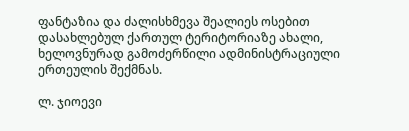ფანტაზია და ძალისხმევა შეალიეს ოსებით დასახლებულ ქართულ ტერიტორიაზე ახალი, ხელოვნურად გამოძერწილი ადმინისტრაციული ერთეულის შექმნას.

ლ. ჯიოევი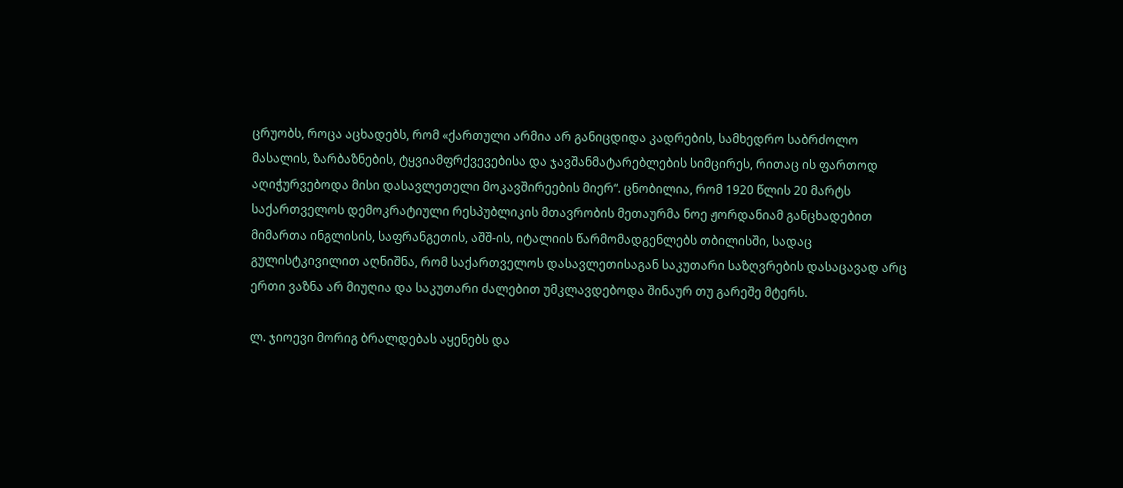ცრუობს, როცა აცხადებს, რომ «ქართული არმია არ განიცდიდა კადრების, სამხედრო საბრძოლო მასალის, ზარბაზნების, ტყვიამფრქვევებისა და ჯავშანმატარებლების სიმცირეს, რითაც ის ფართოდ აღიჭურვებოდა მისი დასავლეთელი მოკავშირეების მიერ“. ცნობილია, რომ 1920 წლის 20 მარტს საქართველოს დემოკრატიული რესპუბლიკის მთავრობის მეთაურმა ნოე ჟორდანიამ განცხადებით მიმართა ინგლისის, საფრანგეთის, აშშ-ის, იტალიის წარმომადგენლებს თბილისში, სადაც გულისტკივილით აღნიშნა, რომ საქართველოს დასავლეთისაგან საკუთარი საზღვრების დასაცავად არც ერთი ვაზნა არ მიუღია და საკუთარი ძალებით უმკლავდებოდა შინაურ თუ გარეშე მტერს.

ლ. ჯიოევი მორიგ ბრალდებას აყენებს და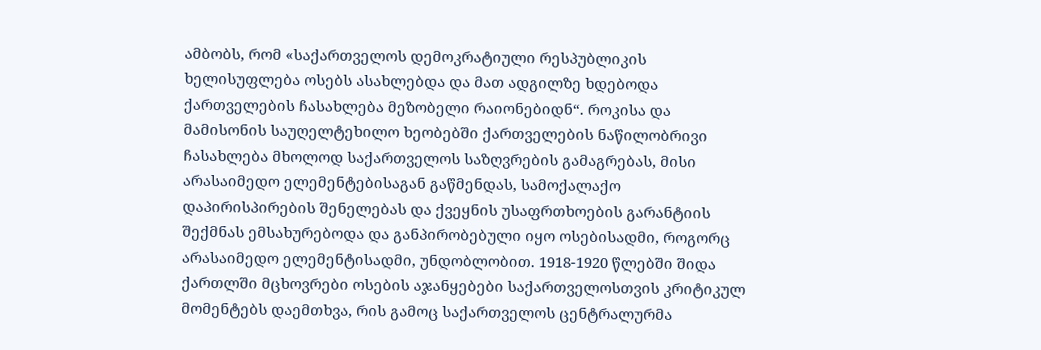ამბობს, რომ «საქართველოს დემოკრატიული რესპუბლიკის ხელისუფლება ოსებს ასახლებდა და მათ ადგილზე ხდებოდა ქართველების ჩასახლება მეზობელი რაიონებიდნ“. როკისა და მამისონის საუღელტეხილო ხეობებში ქართველების ნაწილობრივი ჩასახლება მხოლოდ საქართველოს საზღვრების გამაგრებას, მისი არასაიმედო ელემენტებისაგან გაწმენდას, სამოქალაქო დაპირისპირების შენელებას და ქვეყნის უსაფრთხოების გარანტიის შექმნას ემსახურებოდა და განპირობებული იყო ოსებისადმი, როგორც არასაიმედო ელემენტისადმი, უნდობლობით. 1918-1920 წლებში შიდა ქართლში მცხოვრები ოსების აჯანყებები საქართველოსთვის კრიტიკულ მომენტებს დაემთხვა, რის გამოც საქართველოს ცენტრალურმა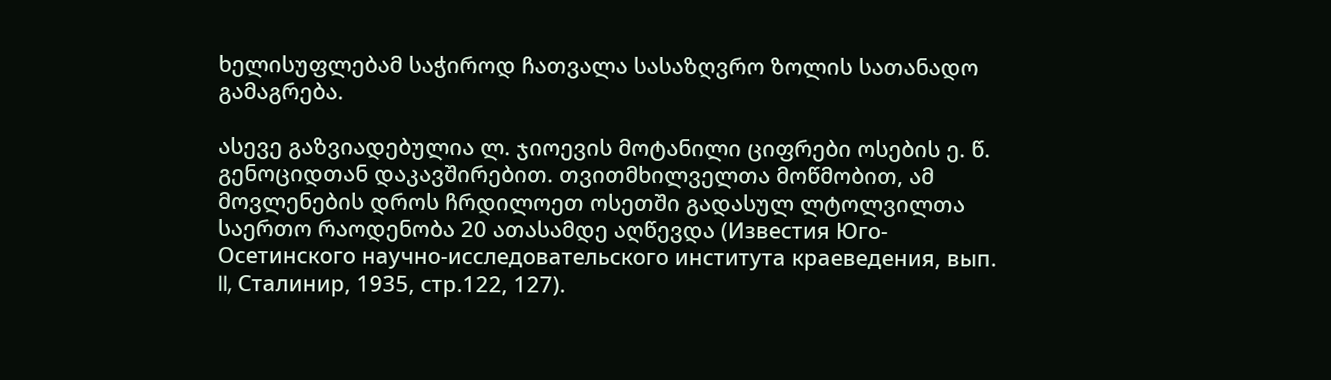ხელისუფლებამ საჭიროდ ჩათვალა სასაზღვრო ზოლის სათანადო გამაგრება.

ასევე გაზვიადებულია ლ. ჯიოევის მოტანილი ციფრები ოსების ე. წ. გენოციდთან დაკავშირებით. თვითმხილველთა მოწმობით, ამ მოვლენების დროს ჩრდილოეთ ოსეთში გადასულ ლტოლვილთა საერთო რაოდენობა 20 ათასამდე აღწევდა (Известия Юго-Осетинского научно-исследовательского института краеведения, вып. II, Сталинир, 1935, стр.122, 127).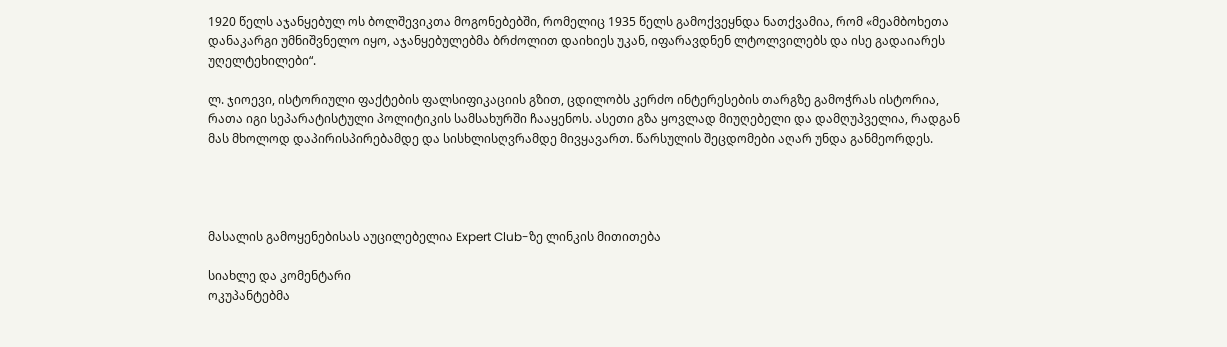1920 წელს აჯანყებულ ოს ბოლშევიკთა მოგონებებში, რომელიც 1935 წელს გამოქვეყნდა ნათქვამია, რომ «მეამბოხეთა დანაკარგი უმნიშვნელო იყო, აჯანყებულებმა ბრძოლით დაიხიეს უკან, იფარავდნენ ლტოლვილებს და ისე გადაიარეს უღელტეხილები“.

ლ. ჯიოევი, ისტორიული ფაქტების ფალსიფიკაციის გზით, ცდილობს კერძო ინტერესების თარგზე გამოჭრას ისტორია, რათა იგი სეპარატისტული პოლიტიკის სამსახურში ჩააყენოს. ასეთი გზა ყოვლად მიუღებელი და დამღუპველია, რადგან მას მხოლოდ დაპირისპირებამდე და სისხლისღვრამდე მივყავართ. წარსულის შეცდომები აღარ უნდა განმეორდეს.




მასალის გამოყენებისას აუცილებელია Expert Club-ზე ლინკის მითითება

სიახლე და კომენტარი
ოკუპანტებმა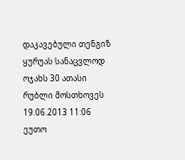დაკავებული თენგიზ ყურუას სანაცვლოდ ოჯახს 30 ათასი რუბლი მოსთხოვეს
19.06.2013 11:06
ეუთო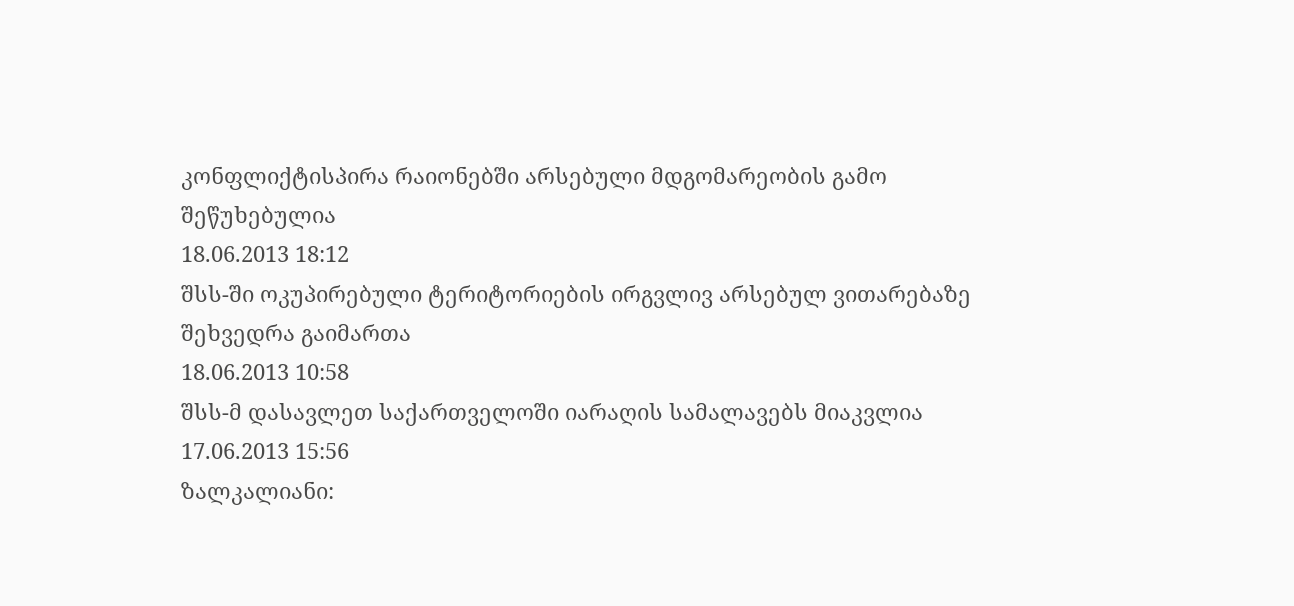კონფლიქტისპირა რაიონებში არსებული მდგომარეობის გამო შეწუხებულია
18.06.2013 18:12
შსს-ში ოკუპირებული ტერიტორიების ირგვლივ არსებულ ვითარებაზე შეხვედრა გაიმართა
18.06.2013 10:58
შსს-მ დასავლეთ საქართველოში იარაღის სამალავებს მიაკვლია
17.06.2013 15:56
ზალკალიანი: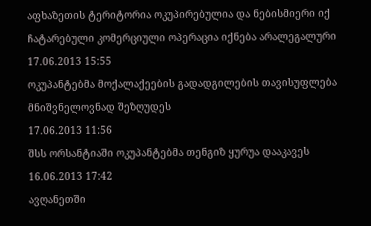აფხაზეთის ტერიტორია ოკუპირებულია და ნებისმიერი იქ ჩატარებული კომერციული ოპერაცია იქნება არალეგალური
17.06.2013 15:55
ოკუპანტებმა მოქალაქეების გადადგილების თავისუფლება მნიშვნელოვნად შეზღუდეს
17.06.2013 11:56
შსს ორსანტიაში ოკუპანტებმა თენგიზ ყურუა დააკავეს
16.06.2013 17:42
ავღანეთში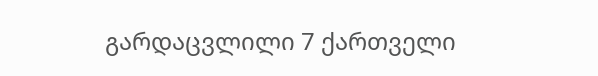გარდაცვლილი 7 ქართველი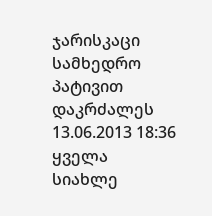ჯარისკაცი სამხედრო პატივით დაკრძალეს
13.06.2013 18:36
ყველა სიახლე